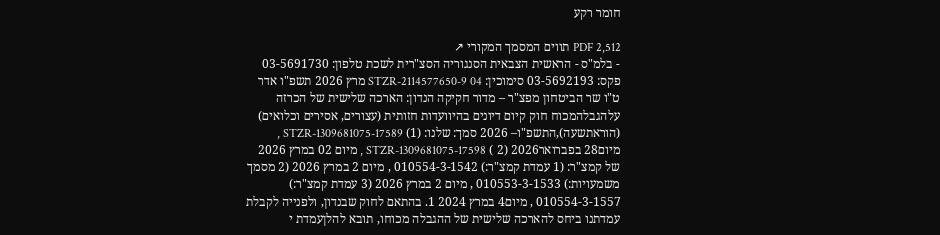חומר רקע

PDF 2,512 תווים המסמך המקורי ↗
- בלמ"ס - הראשית הצבאית הסנגוריה הסצ"רית לשכת טלפון: 03-5691730 פקס: 03-5692193 סימוכין: STZR-2114577650-9 04 מרץ 2026 תשפ"ו אדר ט"ו שר הביטחון מפצ"ר – מדור חקיקה הנדון: הארכה שלישית של הכרזה עלהגבלהמכוח חוק קיום דיונים בהיוועדות חזותית (עצורים, אסירים וכלואים) (הוראתשעה),התשפ"ו– 2026 סמך: שלנו: (1) STZR-1309681075-17589 , מיום28 בפברואר2026 (2 ) STZR-1309681075-17598 , מיום 02 במרץ 2026 של קמצ"ר: (1 עמדת קמצ"ר:) 010554-3-1542 , מיום 2 במרץ 2026 (2 מסמך משמעויות:) 010553-3-1533 , מיום 2 במרץ 2026 (3 עמדת קמצ"ר:) 010554-3-1557 , מיום4 במרץ 2024 1. בהתאם לחוק שבנדון, ולפנייה לקבלת עמדתנו ביחס להארכה שלישית של ההגבלה מכוחו, תובא להלןעמדת י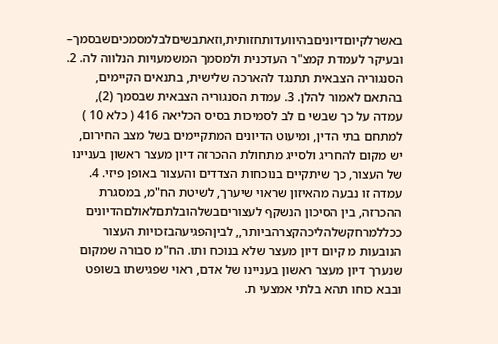באשרלקיוםדיוניםבהיוועדותחזותית,וזאתבשיםלבלמסמכיםשבסמך– ובעיקר לעמדת קמצ"ר העדכנית ולמסמך המשמעויות הנלווה לה. 2. הסנגוריה הצבאית תתנגד להארכה שלישית, בתנאים הקיימים, בהתאם לאמור להלן. 3. עמדת הסנגוריה הצבאית שבסמך (2), עמדה על כך שבשי ם לב לסמיכות בסיס הכליאה 416 ( כלא 10 ) למתחם בתי הדין, ומיעוט הדיונים המתקיימים בשל מצב החירום, יש מקום להחריג ולסייג מתחולת ההכרזה דיון מעצר ראשון בעניינו של העצור, כך שיתקיים בנוכחות הצדדים והעצור באופן פיזי. 4. עמדה זו נבעה מהאיזון שראוי שיערך, לשיטת הח"מ, במסגרת ההכרזה, בין הסיכון הנשקף לעצוריםבשלהובלתםלאולםהדיונים ככללמרחקשלהליכהקצרהביותר,, לביןהפגיעהבזכויות העצור הנובעות מ קיום דיון מעצר שלא בנוכח ותו. הח"מ סבורה שמקום שנערך דיון מעצר ראשון בעניינו של אדם, ראוי שפגישתו בשופט ובבא כוחו תהא בלתי אמצעי ת.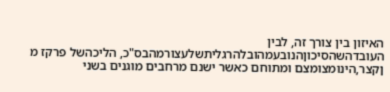האיזון בין צורך זה, לבין העובדהשהסיכוןהנובעמהובלהרגליתשלעצורמהבס"כ, הליכהשל פרקז מ ןקצר,הינומצומצם ומתוחם כאשר ישנם מרחבים מוגנים בשני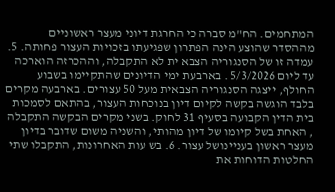המתחמים. הח"מ סברה כי החרגת דיוני מעצר ראשוניים מההסדר שהוצע הינה הפתרון שפגיעתו בזכויות העצור פחותה. 5. עמדה זו של הסנגוריה הצבא ית לא התקבלה, וההכרזה הוארכה עד ליום 5/3/2026 . בארבעת ימי הדיונים שהתקיימו בשבוע החולף, ייצגה הסנגוריה הצבאית מעל 50 עצורים. בארבעה מקרים בלבד הוגשה בקשה לקיום דיון בנוכחות העצור, בהתאם לסמכות בית הדין הקבועה בסעיף 31 לחוק. בשני מקרים הבקשה התקבלה , האחת בשל קיומו של דיון מהותי, והשניה משום שדובר בדיון מעצר ראשון בעניינושל עצור. 6. בש עות האחרונות, התקבלו שתי החלטות הדוחות את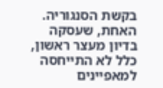בקשת הסנגוריה. האחת, שעסקה בדיון מעצר ראשון, כלל לא התייחסה למאפיינים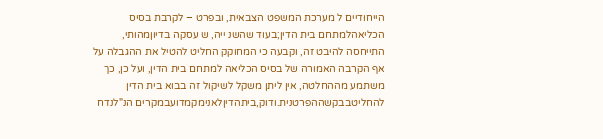הייחודיים ל מערכת המשפט הצבאית, ובפרט – לקרבת בסיס הכליאהלמתחם בית הדין;בעוד שהשנ ייה, ש עסקה בדיוןמהותי, התייחסה להיבט זה, וקבעה כי המחוקק החליט להטיל את ההגבלה על אף הקרבה האמורה של בסיס הכליאה למתחם בית הדין, ועל כן, כך משתמע מההחלטה, אין ליתן משקל לשיקול זה בבוא בית הדין להחליטבבקשההפרטנית.ודוק,ביתהדיןלאנימקמדועבמקרים הנ"לנדח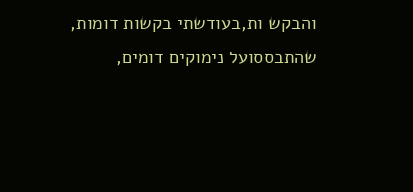והבקש ות,בעודשתי בקשות דומות, שהתבססועל נימוקים דומים,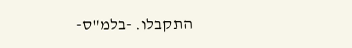התקבלו. -בלמ"ס-